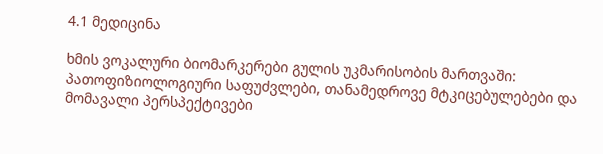4.1 მედიცინა

ხმის ვოკალური ბიომარკერები გულის უკმარისობის მართვაში: პათოფიზიოლოგიური საფუძვლები, თანამედროვე მტკიცებულებები და მომავალი პერსპექტივები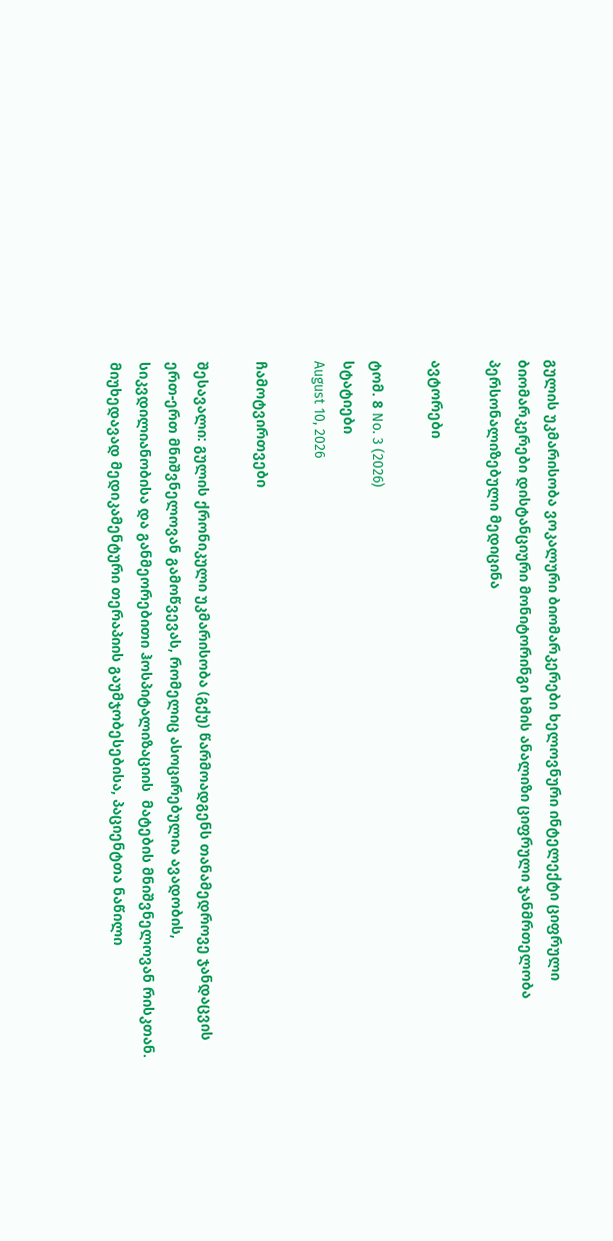გულის უკმარისობა ვოკალური ბიომარკერები ხელოვნური ინტელექტი ციფრული ბიომარკერები დისტანციური მონიტორინგი ხმის ანალიზი ციფრული ჯანმრთელობა პერსონალიზებული მედიცინა

ავტორები

ტომ. 8 No. 3 (2026)
სტატიები
August 10, 2026

ჩამოტვირთვები

შესავალი: გულის ქრონიკული უკმარისობა (გქუ) წარმოადგენს თანამედროვე ჯანდაცვის ერთ-ერთ მნიშვნელოვან გამოწვევას, რომელიც ასოცირებულია ავადობის, სიკვდილიანობისა და განმეორებითი ჰოსპიტალიზაციის  მატების მნიშვნელოვან რისკთან. მიუხედავად მედიკამენტური თერაპიის გაუმჯობესებისა, პაციენტთა ნაწილი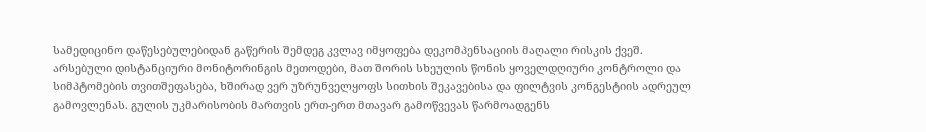სამედიცინო დაწესებულებიდან გაწერის შემდეგ კვლავ იმყოფება დეკომპენსაციის მაღალი რისკის ქვეშ. არსებული დისტანციური მონიტორინგის მეთოდები, მათ შორის სხეულის წონის ყოველდღიური კონტროლი და სიმპტომების თვითშეფასება, ხშირად ვერ უზრუნველყოფს სითხის შეკავებისა და ფილტვის კონგესტიის ადრეულ გამოვლენას. გულის უკმარისობის მართვის ერთ-ერთ მთავარ გამოწვევას წარმოადგენს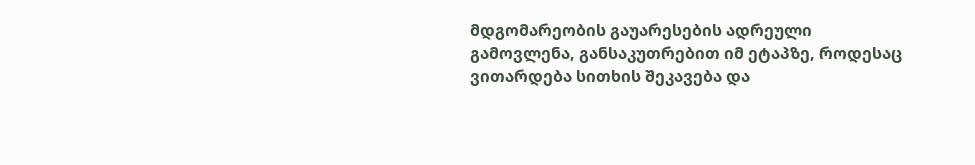მდგომარეობის გაუარესების ადრეული გამოვლენა, განსაკუთრებით იმ ეტაპზე, როდესაც ვითარდება სითხის შეკავება და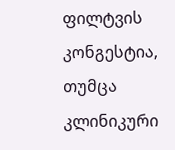ფილტვის კონგესტია, თუმცა კლინიკური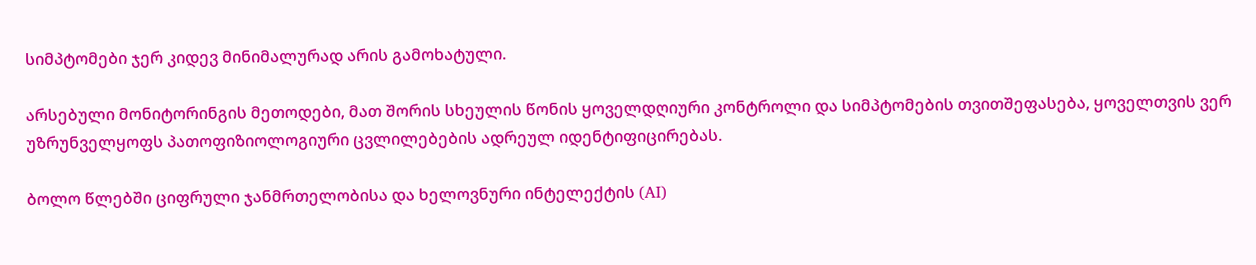სიმპტომები ჯერ კიდევ მინიმალურად არის გამოხატული.

არსებული მონიტორინგის მეთოდები, მათ შორის სხეულის წონის ყოველდღიური კონტროლი და სიმპტომების თვითშეფასება, ყოველთვის ვერ უზრუნველყოფს პათოფიზიოლოგიური ცვლილებების ადრეულ იდენტიფიცირებას.

ბოლო წლებში ციფრული ჯანმრთელობისა და ხელოვნური ინტელექტის (AI)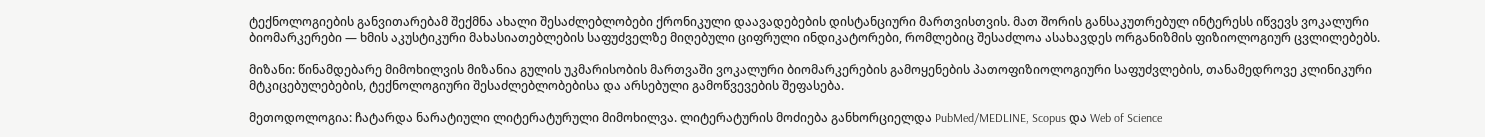ტექნოლოგიების განვითარებამ შექმნა ახალი შესაძლებლობები ქრონიკული დაავადებების დისტანციური მართვისთვის. მათ შორის განსაკუთრებულ ინტერესს იწვევს ვოკალური ბიომარკერები — ხმის აკუსტიკური მახასიათებლების საფუძველზე მიღებული ციფრული ინდიკატორები, რომლებიც შესაძლოა ასახავდეს ორგანიზმის ფიზიოლოგიურ ცვლილებებს.

მიზანი: წინამდებარე მიმოხილვის მიზანია გულის უკმარისობის მართვაში ვოკალური ბიომარკერების გამოყენების პათოფიზიოლოგიური საფუძვლების, თანამედროვე კლინიკური მტკიცებულებების, ტექნოლოგიური შესაძლებლობებისა და არსებული გამოწვევების შეფასება.

მეთოდოლოგია: ჩატარდა ნარატიული ლიტერატურული მიმოხილვა. ლიტერატურის მოძიება განხორციელდა PubMed/MEDLINE, Scopus და Web of Science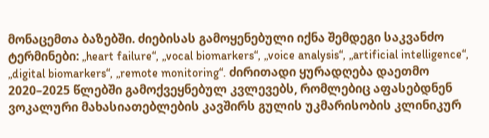მონაცემთა ბაზებში. ძიებისას გამოყენებული იქნა შემდეგი საკვანძო ტერმინები: „heart failure“, „vocal biomarkers“, „voice analysis“, „artificial intelligence“,  „digital biomarkers“, „remote monitoring“. ძირითადი ყურადღება დაეთმო 2020–2025 წლებში გამოქვეყნებულ კვლევებს, რომლებიც აფასებდნენ ვოკალური მახასიათებლების კავშირს გულის უკმარისობის კლინიკურ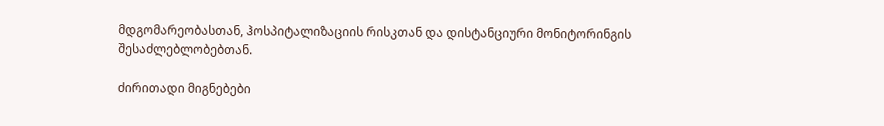მდგომარეობასთან, ჰოსპიტალიზაციის რისკთან და დისტანციური მონიტორინგის შესაძლებლობებთან.

ძირითადი მიგნებები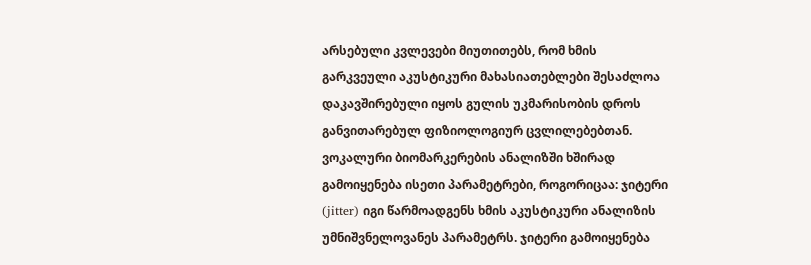არსებული კვლევები მიუთითებს, რომ ხმის გარკვეული აკუსტიკური მახასიათებლები შესაძლოა დაკავშირებული იყოს გულის უკმარისობის დროს განვითარებულ ფიზიოლოგიურ ცვლილებებთან. ვოკალური ბიომარკერების ანალიზში ხშირად გამოიყენება ისეთი პარამეტრები, როგორიცაა: ჯიტერი (jitter) იგი წარმოადგენს ხმის აკუსტიკური ანალიზის უმნიშვნელოვანეს პარამეტრს. ჯიტერი გამოიყენება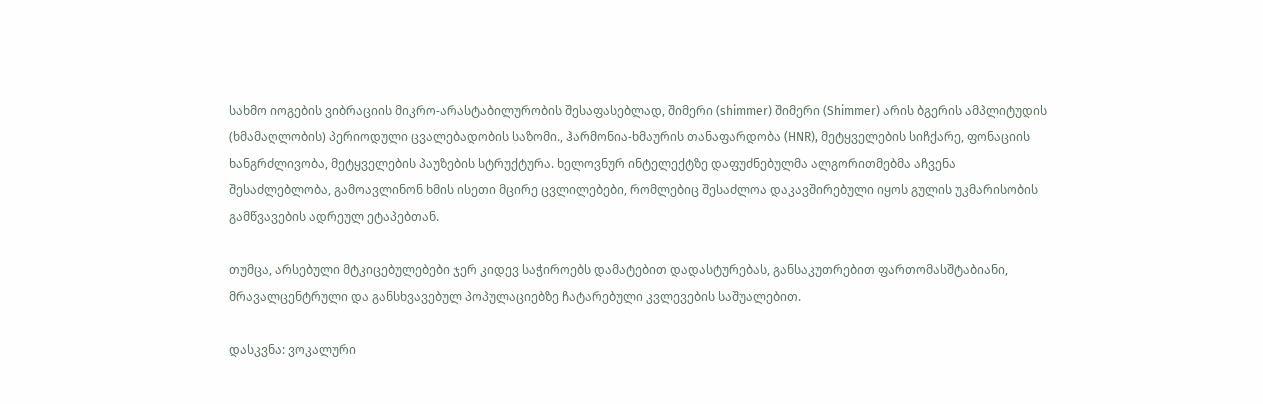სახმო იოგების ვიბრაციის მიკრო-არასტაბილურობის შესაფასებლად, შიმერი (shimmer) შიმერი (Shimmer) არის ბგერის ამპლიტუდის (ხმამაღლობის) პერიოდული ცვალებადობის საზომი., ჰარმონია-ხმაურის თანაფარდობა (HNR), მეტყველების სიჩქარე, ფონაციის ხანგრძლივობა, მეტყველების პაუზების სტრუქტურა. ხელოვნურ ინტელექტზე დაფუძნებულმა ალგორითმებმა აჩვენა შესაძლებლობა, გამოავლინონ ხმის ისეთი მცირე ცვლილებები, რომლებიც შესაძლოა დაკავშირებული იყოს გულის უკმარისობის გამწვავების ადრეულ ეტაპებთან.

თუმცა, არსებული მტკიცებულებები ჯერ კიდევ საჭიროებს დამატებით დადასტურებას, განსაკუთრებით ფართომასშტაბიანი, მრავალცენტრული და განსხვავებულ პოპულაციებზე ჩატარებული კვლევების საშუალებით.

დასკვნა: ვოკალური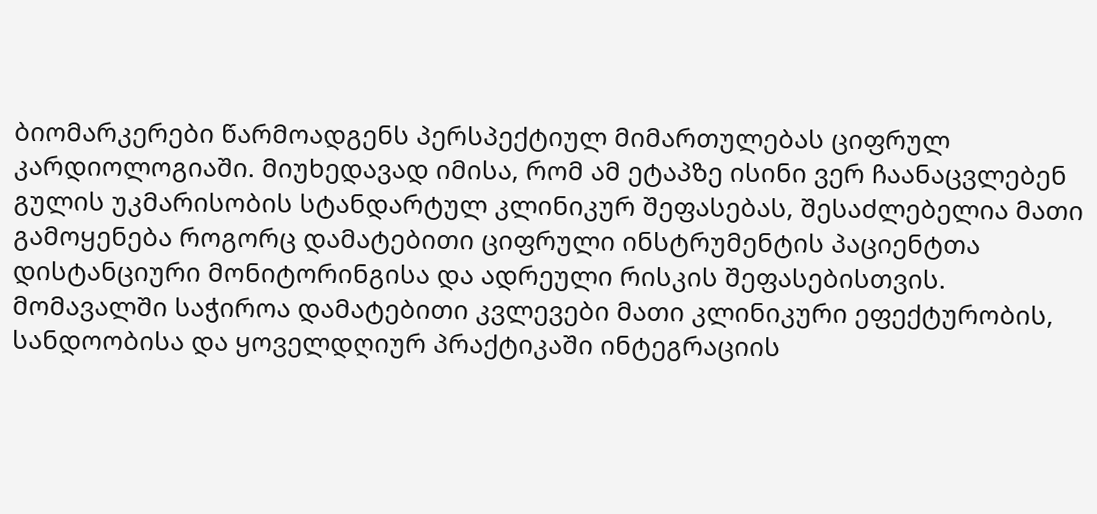ბიომარკერები წარმოადგენს პერსპექტიულ მიმართულებას ციფრულ კარდიოლოგიაში. მიუხედავად იმისა, რომ ამ ეტაპზე ისინი ვერ ჩაანაცვლებენ გულის უკმარისობის სტანდარტულ კლინიკურ შეფასებას, შესაძლებელია მათი გამოყენება როგორც დამატებითი ციფრული ინსტრუმენტის პაციენტთა დისტანციური მონიტორინგისა და ადრეული რისკის შეფასებისთვის. მომავალში საჭიროა დამატებითი კვლევები მათი კლინიკური ეფექტურობის, სანდოობისა და ყოველდღიურ პრაქტიკაში ინტეგრაციის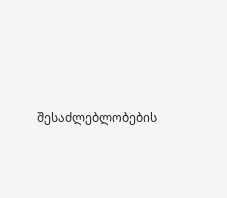შესაძლებლობების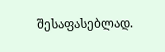შესაფასებლად.